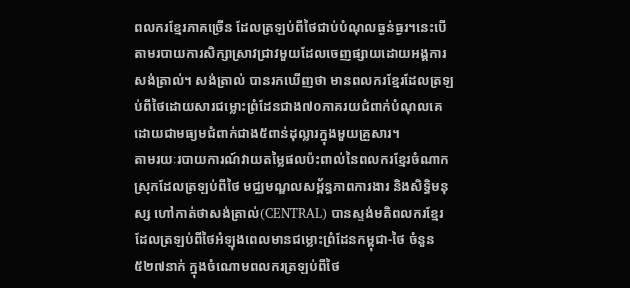ពលករខ្មែរភាគច្រើន ដែលត្រឡប់ពីថៃជាប់បំណុលធ្ងន់ធ្ងរ។នេះបើតាមរបាយការសិក្សាស្រាវជ្រាវមួយដែលចេញផ្សាយដោយអង្គការសង់ត្រាល់។ សង់ត្រាល់ បានរកឃើញថា មានពលករខ្មែរដែលត្រឡប់ពីថៃដោយសារជម្លោះព្រំដែនជាង៧០ភាគរយជំពាក់បំណុលគេ ដោយជាមធ្យមជំពាក់ជាង៥ពាន់ដុល្លារក្នុងមួយគ្រួសារ។
តាមរយៈរបាយការណ៍វាយតម្លៃផលប៉ះពាល់នៃពលករខ្មែរចំណាកស្រុកដែលត្រឡប់ពីថៃ មជ្ឈមណ្ឌលសម្ព័ន្ធភាពការងារ និងសិទ្ធិមនុស្ស ហៅកាត់ថាសង់ត្រាល់(CENTRAL) បានស្ទង់មតិពលករខ្មែរដែលត្រឡប់ពីថៃអំឡុងពេលមានជម្លោះព្រំដែនកម្ពុជា-ថៃ ចំនួន ៥២៧នាក់ ក្នុងចំណោមពលករត្រឡប់ពីថៃ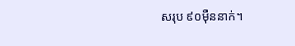សរុប ៩០ម៉ឺននាក់។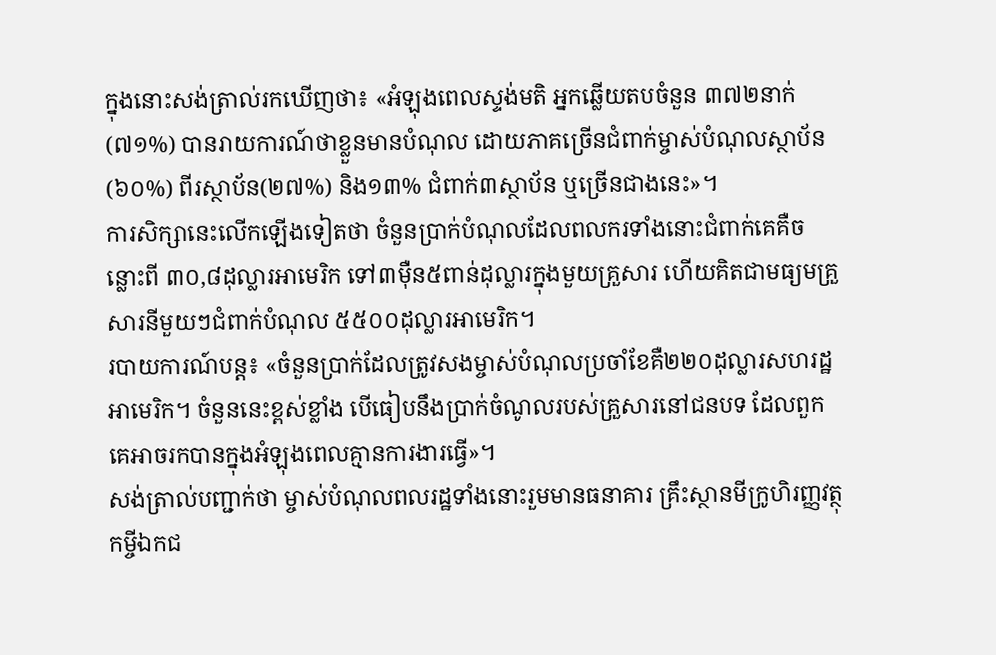ក្នុងនោះសង់ត្រាល់រកឃើញថា៖ «អំឡុងពេលស្ទង់មតិ អ្នកឆ្លើយតបចំនួន ៣៧២នាក់(៧១%) បានរាយការណ៍ថាខ្លួនមានបំណុល ដោយភាគច្រើនជំពាក់ម្ចាស់បំណុលស្ថាប័ន(៦០%) ពីរស្ថាប័ន(២៧%) និង១៣% ជំពាក់៣ស្ថាប័ន ឬច្រើនជាងនេះ»។
ការសិក្សានេះលើកឡើងទៀតថា ចំនួនប្រាក់បំណុលដែលពលករទាំងនោះជំពាក់គេគឺចន្លោះពី ៣០,៨ដុល្លារអាមេរិក ទៅ៣ម៉ឺន៥ពាន់ដុល្លារក្នុងមួយគ្រួសារ ហើយគិតជាមធ្យមគ្រួសារនីមួយៗជំពាក់បំណុល ៥៥០០ដុល្លារអាមេរិក។
របាយការណ៍បន្ត៖ «ចំនួនប្រាក់ដែលត្រូវសងម្ចាស់បំណុលប្រចាំខែគឺ២២០ដុល្លារសហរដ្ឋអាមេរិក។ ចំនួននេះខ្ពស់ខ្លាំង បើធៀបនឹងប្រាក់ចំណូលរបស់គ្រួសារនៅជនបទ ដែលពួកគេអាចរកបានក្នុងអំឡុងពេលគ្មានការងារធ្វើ»។
សង់ត្រាល់បញ្ជាក់ថា ម្ចាស់បំណុលពលរដ្ឋទាំងនោះរួមមានធនាគារ គ្រឹះស្ថានមីក្រូហិរញ្ញវត្ថុ កម្ចីឯកជ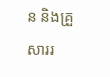ន និងគ្រួសាររ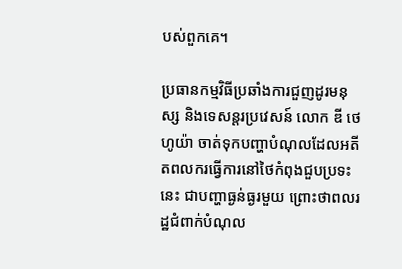បស់ពួកគេ។

ប្រធានកម្មវិធីប្រឆាំងការជួញដូរមនុស្ស និងទេសន្តរប្រវេសន៍ លោក ឌី ថេហូយ៉ា ចាត់ទុកបញ្ហាបំណុលដែលអតីតពលករធ្វើការនៅថៃកំពុងជួបប្រទះនេះ ជាបញ្ហាធ្ងន់ធ្ងរមួយ ព្រោះថាពលរដ្ឋជំពាក់បំណុល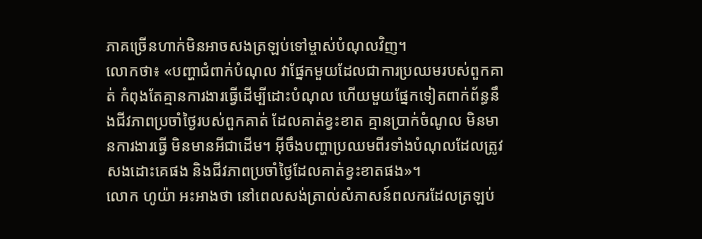ភាគច្រើនហាក់មិនអាចសងត្រឡប់ទៅម្ចាស់បំណុលវិញ។
លោកថា៖ «បញ្ហាជំពាក់បំណុល វាផ្នែកមួយដែលជាការប្រឈមរបស់ពួកគាត់ កំពុងតែគ្មានការងារធ្វើដើម្បីដោះបំណុល ហើយមួយផ្នែកទៀតពាក់ព័ន្ធនឹងជីវភាពប្រចាំថ្ងៃរបស់ពួកគាត់ ដែលគាត់ខ្វះខាត គ្មានប្រាក់ចំណូល មិនមានការងារធ្វើ មិនមានអីជាដើម។ អ៊ីចឹងបញ្ហាប្រឈមពីរទាំងបំណុលដែលត្រូវសងដោះគេផង និងជីវភាពប្រចាំថ្ងៃដែលគាត់ខ្វះខាតផង»។
លោក ហូយ៉ា អះអាងថា នៅពេលសង់ត្រាល់សំភាសន៍ពលករដែលត្រឡប់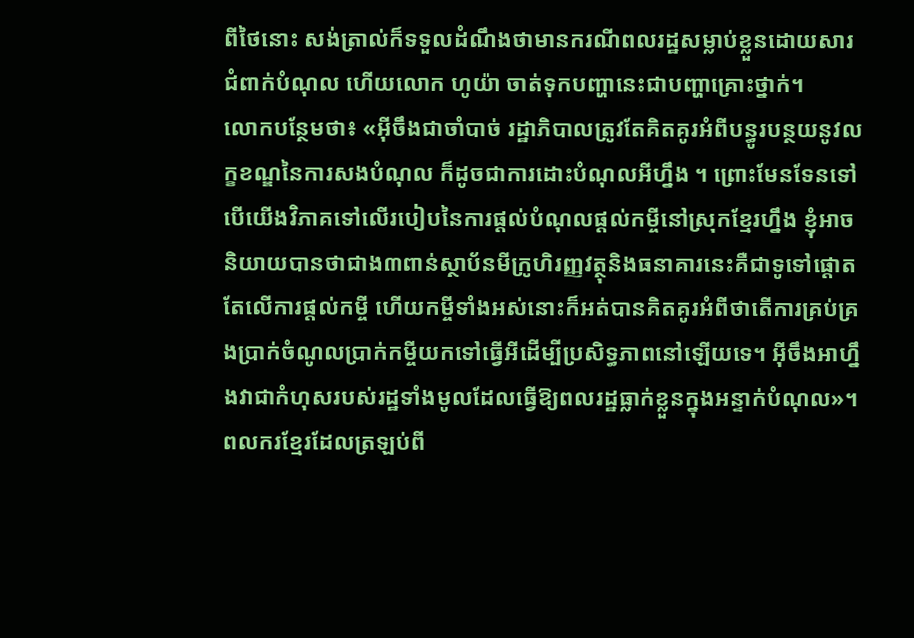ពីថៃនោះ សង់ត្រាល់ក៏ទទួលដំណឹងថាមានករណីពលរដ្ឋសម្លាប់ខ្លួនដោយសារជំពាក់បំណុល ហើយលោក ហូយ៉ា ចាត់ទុកបញ្ហានេះជាបញ្ហាគ្រោះថ្នាក់។
លោកបន្ថែមថា៖ «អ៊ីចឹងជាចាំបាច់ រដ្ឋាភិបាលត្រូវតែគិតគូរអំពីបន្ធូរបន្ថយនូវលក្ខខណ្ឌនៃការសងបំណុល ក៏ដូចជាការដោះបំណុលអីហ្នឹង ។ ព្រោះមែនទែនទៅបើយើងវិភាគទៅលើរបៀបនៃការផ្ដល់បំណុលផ្ដល់កម្ចីនៅស្រុកខ្មែរហ្នឹង ខ្ញុំអាចនិយាយបានថាជាង៣ពាន់ស្ថាប័នមីក្រូហិរញ្ញវត្ថុនិងធនាគារនេះគឺជាទូទៅផ្ដោតតែលើការផ្ដល់កម្ចី ហើយកម្ចីទាំងអស់នោះក៏អត់បានគិតគូរអំពីថាតើការគ្រប់គ្រងប្រាក់ចំណូលប្រាក់កម្ចីយកទៅធ្វើអីដើម្បីប្រសិទ្ធភាពនៅឡើយទេ។ អ៊ីចឹងអាហ្នឹងវាជាកំហុសរបស់រដ្ឋទាំងមូលដែលធ្វើឱ្យពលរដ្ឋធ្លាក់ខ្លួនក្នុងអន្ទាក់បំណុល»។
ពលករខ្មែរដែលត្រឡប់ពី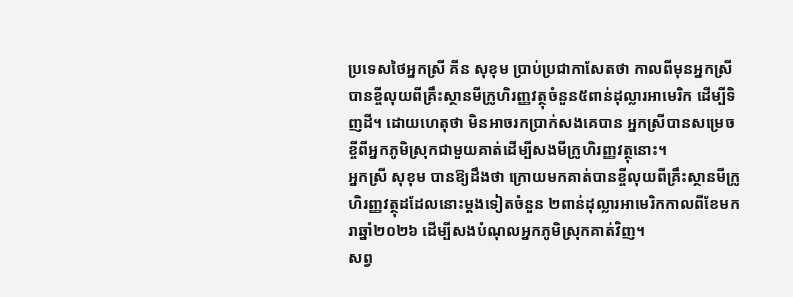ប្រទេសថៃអ្នកស្រី គីន សុខុម ប្រាប់ប្រជាកាសែតថា កាលពីមុនអ្នកស្រីបានខ្ចីលុយពីគ្រឹះស្ថានមីក្រូហិរញ្ញវត្ថុចំនួន៥ពាន់ដុល្លារអាមេរិក ដើម្បីទិញដី។ ដោយហេតុថា មិនអាចរកប្រាក់សងគេបាន អ្នកស្រីបានសម្រេចខ្ចីពីអ្នកភូមិស្រុកជាមួយគាត់ដើម្បីសងមីក្រូហិរញ្ញវត្ថុនោះ។
អ្នកស្រី សុខុម បានឱ្យដឹងថា ក្រោយមកគាត់បានខ្ចីលុយពីគ្រឹះស្ថានមីក្រូហិរញ្ញវត្ថុដដែលនោះម្ដងទៀតចំនួន ២ពាន់ដុល្លារអាមេរិកកាលពីខែមករាឆ្នាំ២០២៦ ដើម្បីសងបំណុលអ្នកភូមិស្រុកគាត់វិញ។
សព្វ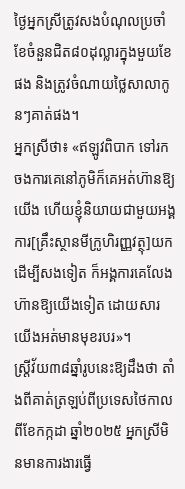ថ្ងៃអ្នកស្រីត្រូវសងបំណុលប្រចាំខែចំនួនជិត៨០ដុល្លារក្នុងមួយខែផង និងត្រូវចំណាយថ្លៃសាលាកូនៗគាត់ផង។
អ្នកស្រីថា៖ «ឥឡូវពិបាក ទៅរកចងការគេនៅភូមិក៏គេអត់ហ៊ានឱ្យយើង ហើយខ្ញុំនិយាយជាមួយអង្គការ[គ្រឹះស្ថានមីក្រូហិរញ្ញវត្ថុ]យកដើម្បីសងទៀត ក៏អង្គការគេលែងហ៊ានឱ្យយើងទៀត ដោយសារយើងអត់មានមុខរបរ»។
ស្ត្រីវ័យ៣៨ឆ្នាំរូបនេះឱ្យដឹងថា តាំងពីគាត់ត្រឡប់ពីប្រទេសថៃកាលពីខែកក្កដា ឆ្នាំ២០២៥ អ្នកស្រីមិនមានការងារធ្វើ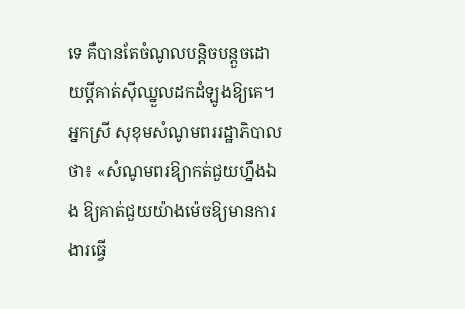ទេ គឺបានតែចំណូលបន្តិចបន្តួចដោយប្ដីគាត់ស៊ីឈ្នួលដកដំឡូងឱ្យគេ។
អ្នកស្រី សុខុមសំណូមពររដ្ឋាភិបាលថា៖ «សំណូមពរឱ្យាកត់ជួយហ្នឹងឯង ឱ្យគាត់ជួយយ៉ាងម៉េចឱ្យមានការងារធ្វើ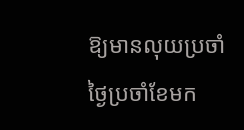ឱ្យមានលុយប្រចាំថ្ងៃប្រចាំខែមក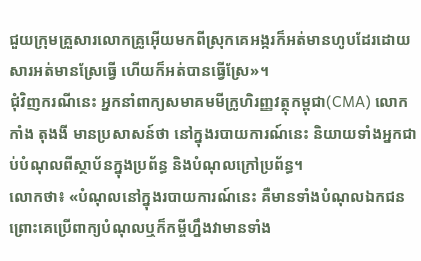ជួយក្រុមគ្រួសារលោកគ្រូអ៊ើយមកពីស្រុកគេអង្ករក៏អត់មានហូបដែរដោយសារអត់មានស្រែធ្វើ ហើយក៏អត់បានធ្វើស្រែ»។
ជុំវិញករណីនេះ អ្នកនាំពាក្យសមាគមមីក្រូហិរញ្ញវត្ថុកម្ពុជា(CMA) លោក កាំង តុងងី មានប្រសាសន៍ថា នៅក្នុងរបាយការណ៍នេះ និយាយទាំងអ្នកជាប់បំណុលពីស្ថាប័នក្នុងប្រព័ន្ធ និងបំណុលក្រៅប្រព័ន្ធ។
លោកថា៖ «បំណុលនៅក្នុងរបាយការណ៍នេះ គឺមានទាំងបំណុលឯកជន ព្រោះគេប្រើពាក្យបំណុលឬក៏កម្ចីហ្នឹងវាមានទាំង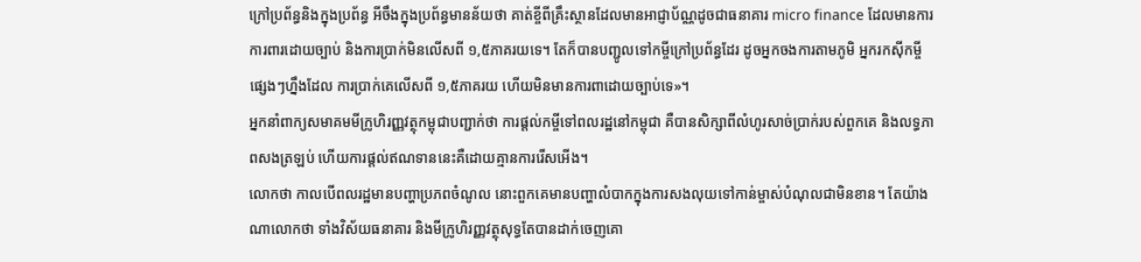ក្រៅប្រព័ន្ធនិងក្នុងប្រព័ន្ធ អីចឹងក្នុងប្រព័ន្ធមានន័យថា គាត់ខ្ចីពីគ្រឹះស្ថានដែលមានអាជ្ញាប័ណ្ណដូចជាធនាគារ micro finance ដែលមានការការពារដោយច្បាប់ និងការប្រាក់មិនលើសពី ១,៥ភាគរយទេ។ តែក៏បានបញ្ជូលទៅកម្ចីក្រៅប្រព័ន្ធដែរ ដូចអ្នកចងការតាមភូមិ អ្នករកស៊ីកម្ចីផ្សេងៗហ្នឹងដែល ការប្រាក់គេលើសពី ១,៥ភាគរយ ហើយមិនមានការពាដោយច្បាប់ទេ»។
អ្នកនាំពាក្យសមាគមមីក្រូហិរញ្ញវត្ថុកម្ពុជាបញ្ជាក់ថា ការផ្ដល់កម្ចីទៅពលរដ្ឋនៅកម្ពុជា គឺបានសិក្សាពីលំហូរសាច់ប្រាក់របស់ពួកគេ និងលទ្ធភាពសងត្រឡប់ ហើយការផ្ដល់ឥណទាននេះគឺដោយគ្មានការរើសអើង។
លោកថា កាលបើពលរដ្ឋមានបញ្ហាប្រភពចំណូល នោះពួកគេមានបញ្ហាលំបាកក្នុងការសងលុយទៅកាន់ម្ចាស់បំណុលជាមិនខាន។ តែយ៉ាងណាលោកថា ទាំងវិស័យធនាគារ និងមីក្រូហិរញ្ញវត្ថុសុទ្ធតែបានដាក់ចេញគោ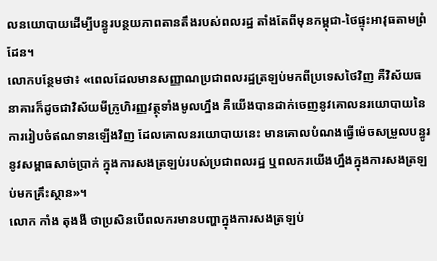លនយោបាយដើម្បីបន្ធូរបន្ថយភាពតានតឹងរបស់ពលរដ្ឋ តាំងតែពីមុនកម្ពុជា-ថៃផ្ទុះអាវុធតាមព្រំដែន។
លោកបន្ថែមថា៖ «ពេលដែលមានសញ្ញាណប្រជាពលរដ្ឋត្រឡប់មកពីប្រទេសថៃវិញ គឺវិស័យធនាគារក៏ដូចជាវិស័យមីក្រូហិរញ្ញវត្ថុទាំងមូលហ្នឹង គឺយើងបានដាក់ចេញនូវគោលនរយោបាយនៃការរៀបចំឥណទានឡើងវិញ ដែលគោលនរយោបាយនេះ មានគោលបំណងធ្វើម៉េចសម្រួលបន្ធូរនូវសម្ពាធសាច់ប្រាក់ ក្នុងការសងត្រឡប់របស់ប្រជាពលរដ្ឋ ឬពលករយើងហ្នឹងក្នុងការសងត្រឡប់មកគ្រឹះស្ថាន»។
លោក កាំង តុងងី ថាប្រសិនបើពលករមានបញ្ហាក្នុងការសងត្រឡប់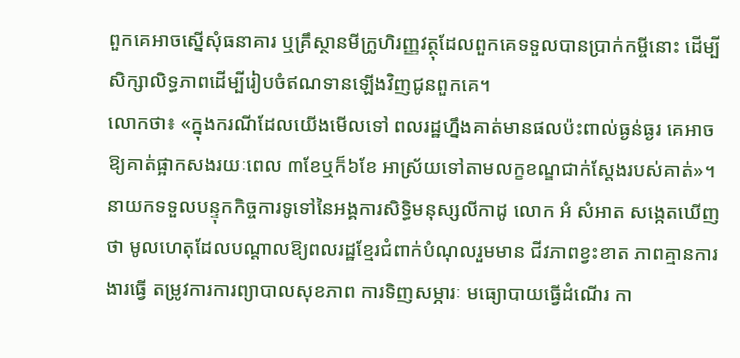ពួកគេអាចស្នើសុំធនាគារ ឬគ្រឹស្ថានមីក្រូហិរញ្ញវត្ថុដែលពួកគេទទួលបានប្រាក់កម្ចីនោះ ដើម្បីសិក្សាលិទ្ធភាពដើម្បីរៀបចំឥណទានឡើងវិញជូនពួកគេ។
លោកថា៖ «ក្នុងករណីដែលយើងមើលទៅ ពលរដ្ឋហ្នឹងគាត់មានផលប៉ះពាល់ធ្ងន់ធ្ងរ គេអាចឱ្យគាត់ផ្អាកសងរយៈពេល ៣ខែឬក៏៦ខែ អាស្រ័យទៅតាមលក្ខខណ្ឌជាក់ស្តែងរបស់គាត់»។
នាយកទទួលបន្ទុកកិច្ចការទូទៅនៃអង្គការសិទ្ធិមនុស្សលីកាដូ លោក អំ សំអាត សង្កេតឃើញថា មូលហេតុដែលបណ្ដាលឱ្យពលរដ្ឋខ្មែរជំពាក់បំណុលរួមមាន ជីវភាពខ្វះខាត ភាពគ្មានការងារធ្វើ តម្រូវការការព្យាបាលសុខភាព ការទិញសម្ភារៈ មធ្យោបាយធ្វើដំណើរ កា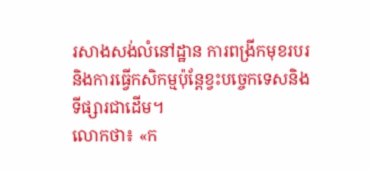រសាងសង់លំនៅដ្ឋាន ការពង្រីកមុខរបរ និងការធ្វើកសិកម្មប៉ុន្តែខ្វះបច្ចេកទេសនិងទីផ្សារជាដើម។
លោកថា៖ «ក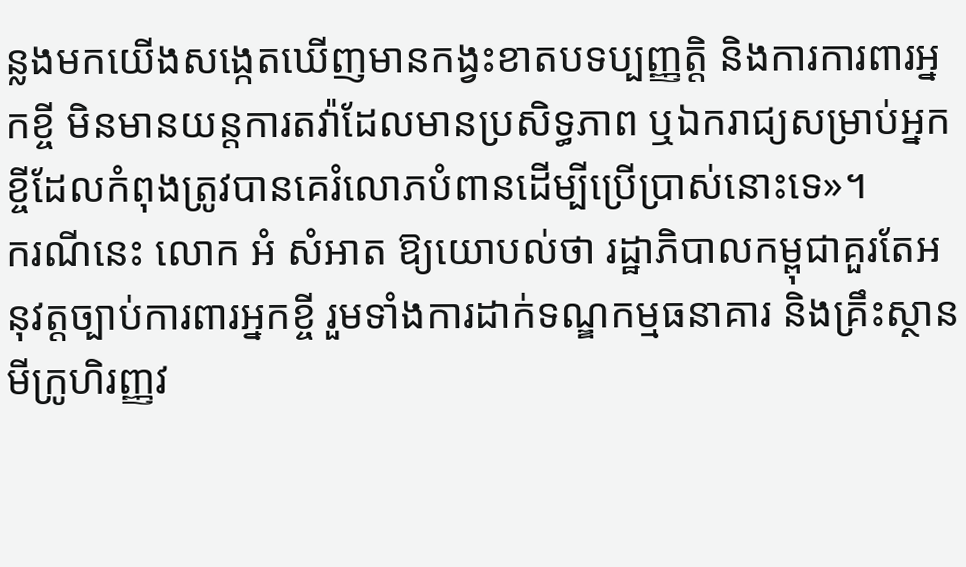ន្លងមកយើងសង្កេតឃើញមានកង្វះខាតបទប្បញ្ញត្តិ និងការការពារអ្នកខ្ចី មិនមានយន្តការតវ៉ាដែលមានប្រសិទ្ធភាព ឬឯករាជ្យសម្រាប់អ្នកខ្ចីដែលកំពុងត្រូវបានគេរំលោភបំពានដើម្បីប្រើប្រាស់នោះទេ»។
ករណីនេះ លោក អំ សំអាត ឱ្យយោបល់ថា រដ្ឋាភិបាលកម្ពុជាគួរតែអនុវត្តច្បាប់ការពារអ្នកខ្ចី រួមទាំងការដាក់ទណ្ឌកម្មធនាគារ និងគ្រឹះស្ថានមីក្រូហិរញ្ញវ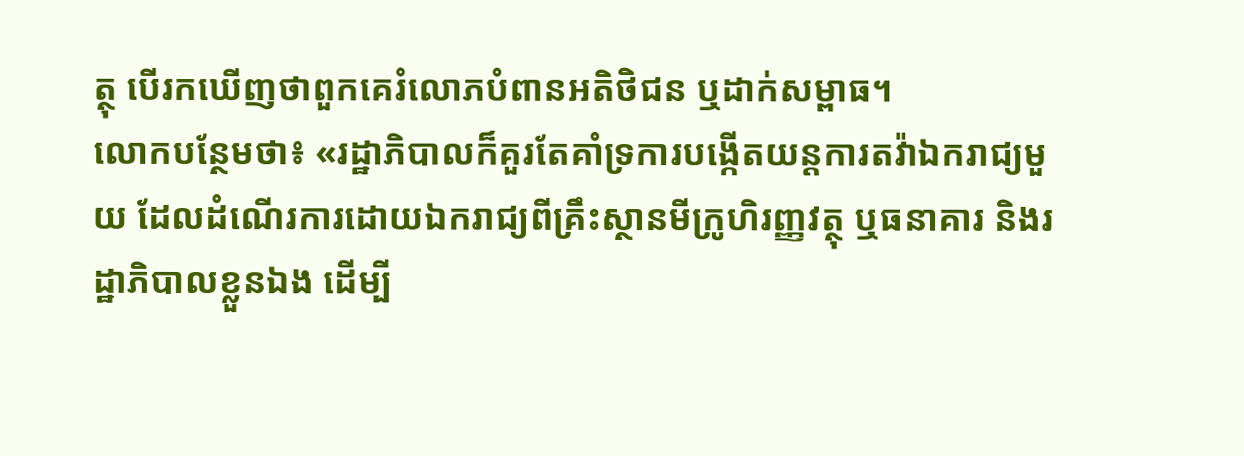ត្ថុ បើរកឃើញថាពួកគេរំលោភបំពានអតិថិជន ឬដាក់សម្ពាធ។
លោកបន្ថែមថា៖ «រដ្ឋាភិបាលក៏គួរតែគាំទ្រការបង្កើតយន្តការតវ៉ាឯករាជ្យមួយ ដែលដំណើរការដោយឯករាជ្យពីគ្រឹះស្ថានមីក្រូហិរញ្ញវត្ថុ ឬធនាគារ និងរដ្ឋាភិបាលខ្លួនឯង ដើម្បី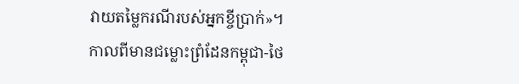វាយតម្លៃករណីរបស់អ្នកខ្ចីប្រាក់»។
កាលពីមានជម្លោះព្រំដែនកម្ពុជា-ថៃ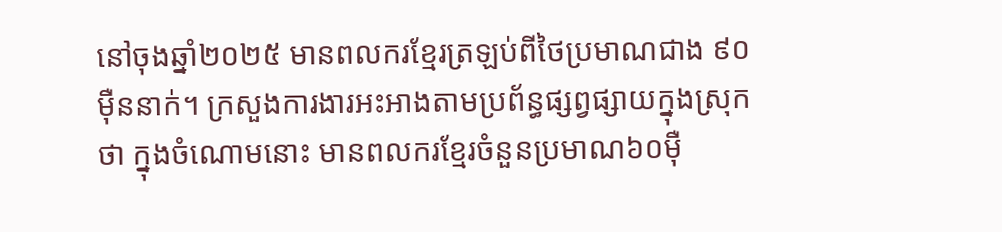នៅចុងឆ្នាំ២០២៥ មានពលករខ្មែរត្រឡប់ពីថៃប្រមាណជាង ៩០ម៉ឺននាក់។ ក្រសួងការងារអះអាងតាមប្រព័ន្ធផ្សព្វផ្សាយក្នុងស្រុកថា ក្នុងចំណោមនោះ មានពលករខ្មែរចំនួនប្រមាណ៦០ម៉ឺ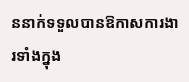ននាក់ទទួលបានឱកាសការងារទាំងក្នុង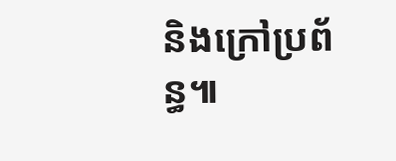និងក្រៅប្រព័ន្ធ៕